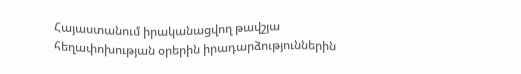Հայաստանում իրականացվող թավշյա հեղափոխության օրերին իրադարձություններին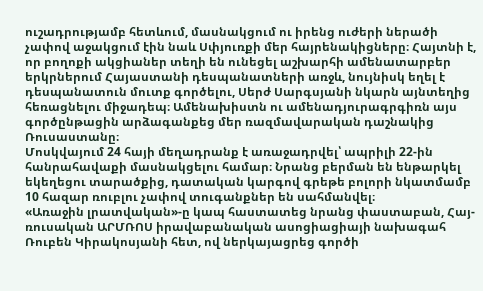ուշադրությամբ հետևում, մասնակցում ու իրենց ուժերի ներածի չափով աջակցում էին նաև Սփյուռքի մեր հայրենակիցները։ Հայտնի է, որ բողոքի ակցիաներ տեղի են ունեցել աշխարհի ամենատարբեր երկրներում Հայաստանի դեսպանատների առջև, նույնիսկ եղել է դեսպանատուն մուտք գործելու, Սերժ Սարգսյանի նկարն այնտեղից հեռացնելու միջադեպ։ Ամենախիստն ու ամենադյուրագրգիռն այս գործընթացին արձագանքեց մեր ռազմավարական դաշնակից Ռուսաստանը։
Մոսկվայում 24 հայի մեղադրանք է առաջադրվել՝ ապրիլի 22-ին հանրահավաքի մասնակցելու համար։ Նրանց բերման են ենթարկել եկեղեցու տարածքից, դատական կարգով գրեթե բոլորի նկատմամբ 10 հազար ռուբլու չափով տուգանքներ են սահմանվել։
«Առաջին լրատվական»-ը կապ հաստատեց նրանց փաստաբան, Հայ-ռուսական ԱՐՄՌՈՍ իրավաբանական ասոցիացիայի նախագահ Ռուբեն Կիրակոսյանի հետ, ով ներկայացրեց գործի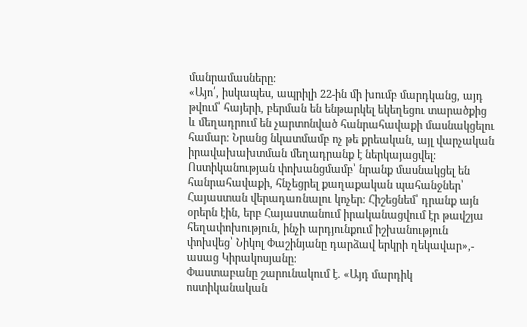մանրամասները։
«Այո՛, իսկապես, ապրիլի 22-ին մի խումբ մարդկանց, այդ թվում՝ հայերի, բերման են ենթարկել եկեղեցու տարածքից և մեղադրում են չարտոնված հանրահավաքի մասնակցելու համար։ Նրանց նկատմամբ ոչ թե քրեական, այլ վարչական իրավախախտման մեղադրանք է ներկայացվել։ Ոստիկանության փոխանցմամբ՝ նրանք մասնակցել են հանրահավաքի, հնչեցրել քաղաքական պահանջներ՝ Հայաստան վերադառնալու կոչեր։ Հիշեցնեմ՝ դրանք այն օրերն էին, երբ Հայաստանում իրականացվում էր թավշյա հեղափոխություն, ինչի արդյունքում իշխանություն փոխվեց՝ Նիկոլ Փաշինյանը դարձավ երկրի ղեկավար»,- ասաց Կիրակոսյանը։
Փաստաբանը շարունակում է. «Այդ մարդիկ ոստիկանական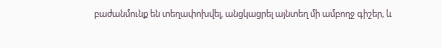բաժանմունք են տեղափոխվել, անցկացրել այնտեղ մի ամբողջ գիշեր, և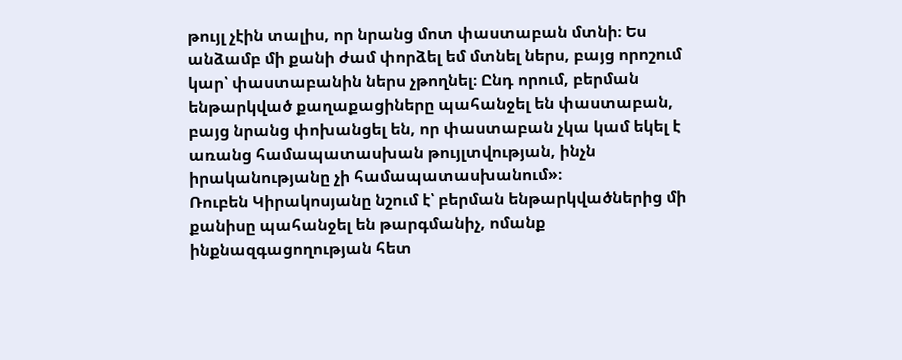թույլ չէին տալիս, որ նրանց մոտ փաստաբան մտնի։ Ես անձամբ մի քանի ժամ փորձել եմ մտնել ներս, բայց որոշում կար՝ փաստաբանին ներս չթողնել։ Ընդ որում, բերման ենթարկված քաղաքացիները պահանջել են փաստաբան, բայց նրանց փոխանցել են, որ փաստաբան չկա կամ եկել է առանց համապատասխան թույլտվության, ինչն իրականությանը չի համապատասխանում»։
Ռուբեն Կիրակոսյանը նշում է՝ բերման ենթարկվածներից մի քանիսը պահանջել են թարգմանիչ, ոմանք ինքնազգացողության հետ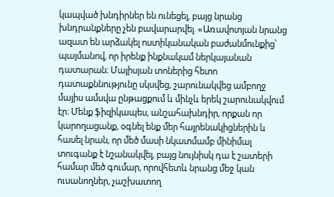կապված խնդիրներ են ունեցել, բայց նրանց խնդրանքները չեն բավարարվել. «Առավոտյան նրանց ազատ են արձակել ոստիկանական բաժանմունքից՝ պայմանով, որ իրենք ինքնակամ ներկայանան դատարան։ Մայիսյան տոներից հետո դատաքննությունը սկսվեց, շարունակվեց ամբողջ մայիս ամսվա ընթացքում և մինչև երեկ շարունակվում էր։ Մենք ֆիզիկապես, անշահախնդիր, որքան որ կարողացանք, օգնել ենք մեր հայրենակիցներին և հասել նրան, որ մեծ մասի նկատմամբ մինիմալ տուգանք է նշանակվել, բայց նույնիսկ դա է շատերի համար մեծ գումար, որովհետև նրանց մեջ կան ուսանողներ, չաշխատող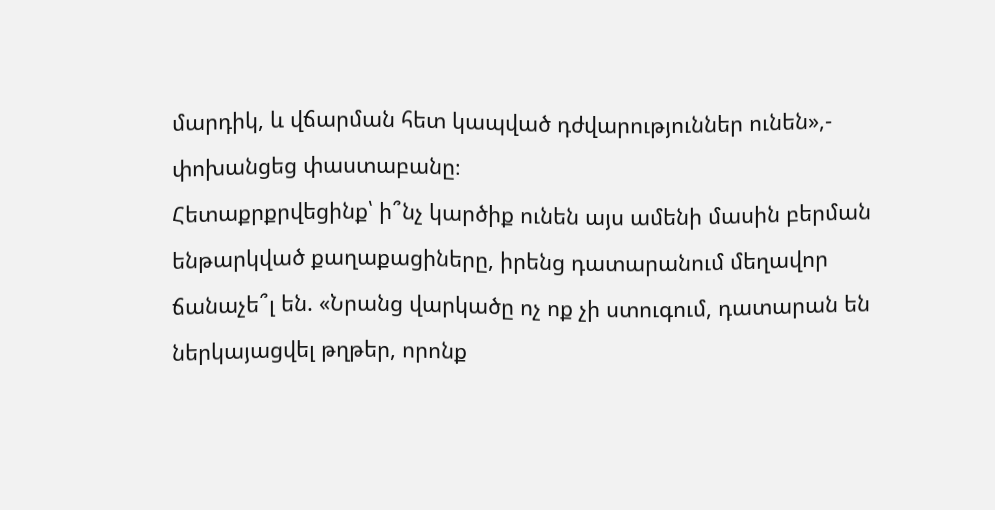մարդիկ, և վճարման հետ կապված դժվարություններ ունեն»,- փոխանցեց փաստաբանը։
Հետաքրքրվեցինք՝ ի՞նչ կարծիք ունեն այս ամենի մասին բերման ենթարկված քաղաքացիները, իրենց դատարանում մեղավոր ճանաչե՞լ են. «Նրանց վարկածը ոչ ոք չի ստուգում, դատարան են ներկայացվել թղթեր, որոնք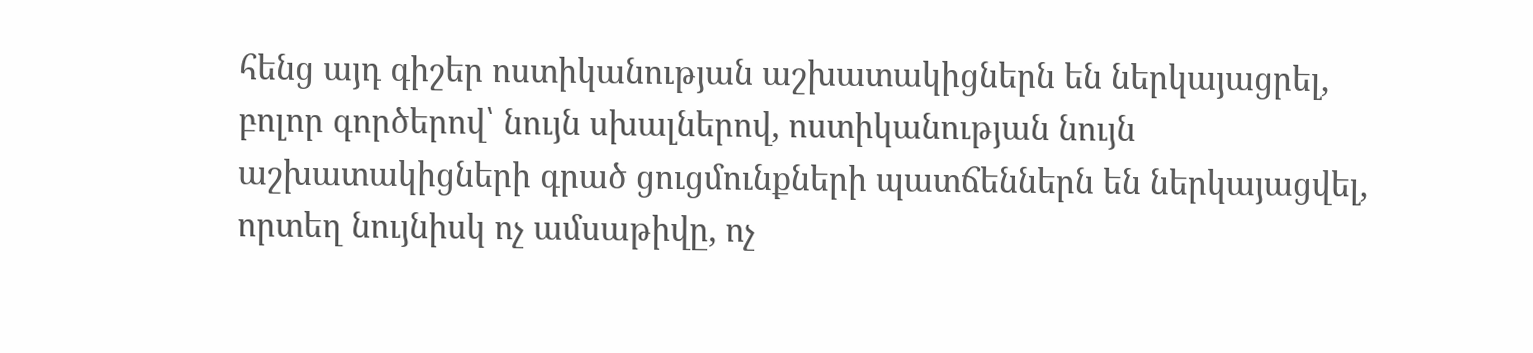հենց այդ գիշեր ոստիկանության աշխատակիցներն են ներկայացրել, բոլոր գործերով՝ նույն սխալներով, ոստիկանության նույն աշխատակիցների գրած ցուցմունքների պատճեններն են ներկայացվել, որտեղ նույնիսկ ոչ ամսաթիվը, ոչ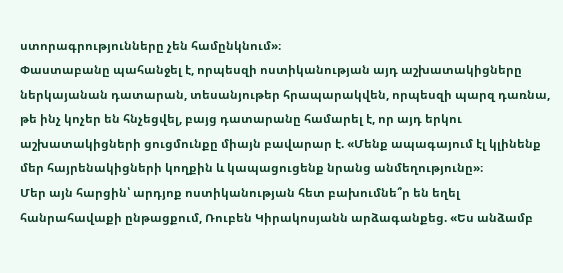ստորագրությունները չեն համընկնում»։
Փաստաբանը պահանջել է, որպեսզի ոստիկանության այդ աշխատակիցները ներկայանան դատարան, տեսանյութեր հրապարակվեն, որպեսզի պարզ դառնա, թե ինչ կոչեր են հնչեցվել, բայց դատարանը համարել է, որ այդ երկու աշխատակիցների ցուցմունքը միայն բավարար է. «Մենք ապագայում էլ կլինենք մեր հայրենակիցների կողքին և կապացուցենք նրանց անմեղությունը»։
Մեր այն հարցին՝ արդյոք ոստիկանության հետ բախումնե՞ր են եղել հանրահավաքի ընթացքում, Ռուբեն Կիրակոսյանն արձագանքեց. «Ես անձամբ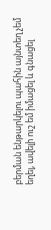բերման ենթարկելու պահին այնտեղ չեմ եղել, ավելի ուշ եմ իմացել և գնացել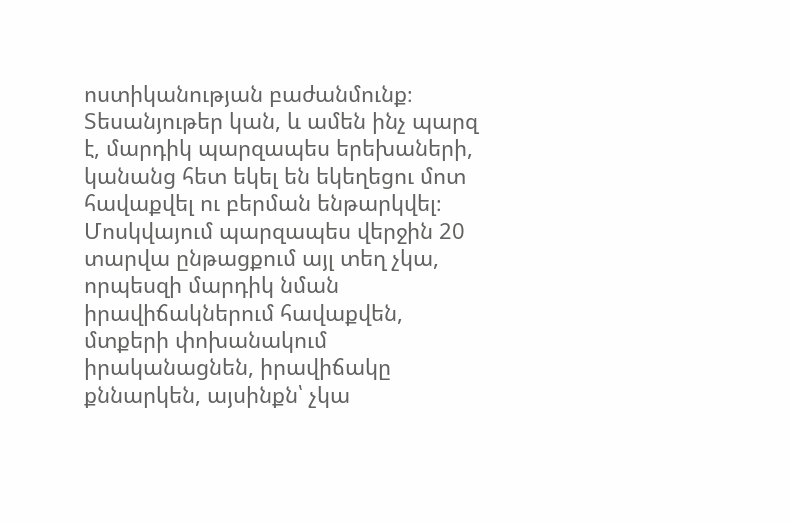ոստիկանության բաժանմունք։ Տեսանյութեր կան, և ամեն ինչ պարզ է, մարդիկ պարզապես երեխաների, կանանց հետ եկել են եկեղեցու մոտ հավաքվել ու բերման ենթարկվել։ Մոսկվայում պարզապես վերջին 20 տարվա ընթացքում այլ տեղ չկա, որպեսզի մարդիկ նման իրավիճակներում հավաքվեն, մտքերի փոխանակում իրականացնեն, իրավիճակը քննարկեն, այսինքն՝ չկա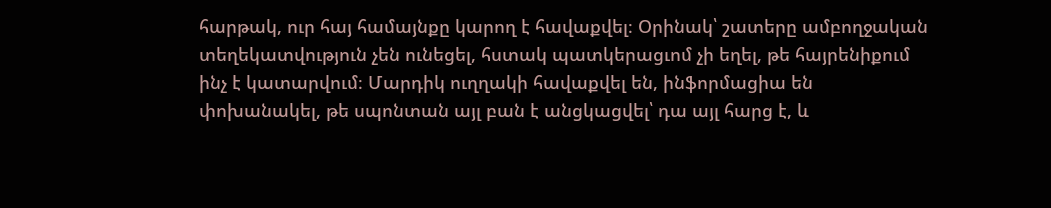հարթակ, ուր հայ համայնքը կարող է հավաքվել։ Օրինակ՝ շատերը ամբողջական տեղեկատվություն չեն ունեցել, հստակ պատկերացւոմ չի եղել, թե հայրենիքում ինչ է կատարվում։ Մարդիկ ուղղակի հավաքվել են, ինֆորմացիա են փոխանակել, թե սպոնտան այլ բան է անցկացվել՝ դա այլ հարց է, և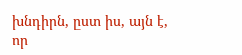խնդիրն, ըստ իս, այն է, որ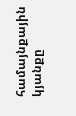համայնքային կյանքը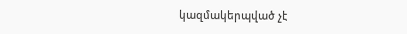կազմակերպված չէ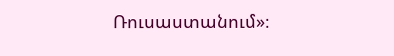Ռուսաստանում»։